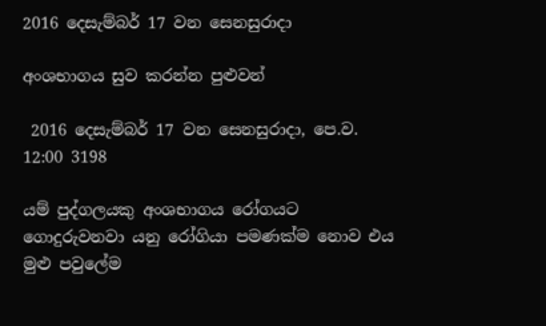2016 දෙසැම්බර් 17 වන සෙනසුරාදා

අංශභාගය සුව කරන්න පුළුවන්

 2016 දෙසැම්බර් 17 වන සෙනසුරාදා, පෙ.ව. 12:00 3198

යම් පුද්ගලයකු අංශභාගය රෝගයට ගොදුරුවනවා යනු රෝගියා පමණක්ම නොව එය මුළු පවුලේම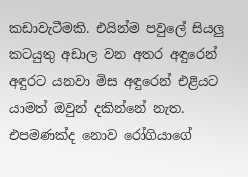කඩාවැටීමකි. එයින්ම පවුලේ සියලු කටයුතු අඩාල වන අතර අඳුරෙන් අඳුරට යනවා මිස අඳුරෙන් එළියට යාමත් ඔවුන් දකින්නේ නැත. එපමණක්ද නොව රෝගියාගේ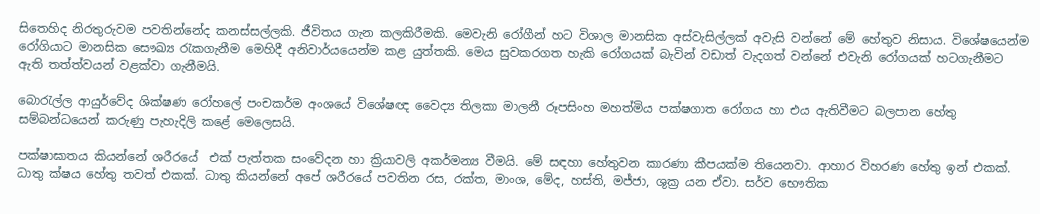සිතෙහිද නිරතුරුවම පවතින්නේද කනස්සල්ලකි. ජීවිතය ගැන කලකිරීමකි. මෙවැනි රෝගීන් හට විශාල මානසික අස්වැසිල්ලක් අවැසි වන්නේ මේ හේතුව නිසාය. විශේෂයෙන්ම රෝගියාට මානසික සෞඛ්‍ය රැකගැනීම මෙහිදී අනිවාර්යයෙන්ම කළ යුත්තකි. මෙය සුවකරගත හැකි රෝගයක් බැවින් වඩාත් වැදගත් වන්නේ එවැනි රෝගයක් හටගැනීමට ඇති තත්ත්වයන් වළක්වා ගැනීමයි.

බොරැල්ල ආයුර්වේද ශික්ෂණ රෝහලේ පංචකර්ම අංශයේ විශේෂඥ වෛද්‍ය තිලකා මාලනී රූපසිංහ මහත්මිය පක්ෂගාත රෝගය හා එය ඇතිවීමට බලපාන හේතු සම්බන්ධයෙන් කරුණු පැහැදිලි කළේ මෙලෙසයි.

පක්ෂාඝාතය කියන්නේ ශරීරයේ  එක් පැත්තක සංවේදන හා ක්‍රියාවලි අකර්මන්‍ය වීමයි. මේ සඳහා හේතුවන කාරණා කීපයක්ම තියෙනවා. ආහාර විහරණ හේතු ඉන් එකක්. ධාතු ක්ෂය හේතු තවත් එකක්. ධාතු කියන්නේ අපේ ශරීරයේ පවතින රස, රක්ත, මාංශ, මේද, හස්ති, මජ්ජා, ශුක්‍ර යන ඒවා. සර්ව භෞතික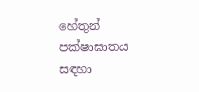හේතුන් පක්ෂාඝාතය සඳහා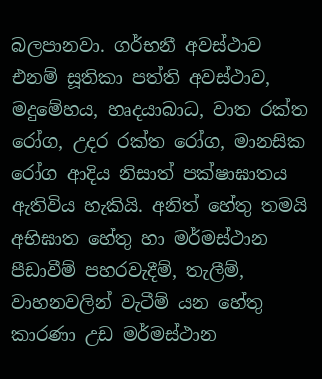බලපානවා. ගර්භනී අවස්ථාව එනම් සූතිකා පත්ති අවස්ථාව, මදුමේහය, හෘදයාබාධ, වාත රක්ත රෝග, උදර රක්ත රෝග, මානසික රෝග ආදිය නිසාත් පක්ෂාඝාතය ඇතිවිය හැකියි. අනිත් හේතු තමයි අභිඝාත හේතු හා මර්මස්ථාන පීඩාවීම් පහරවැදීම්, තැලීම්, වාහනවලින් වැටීම් යන හේතු කාරණා උඩ මර්මස්ථාන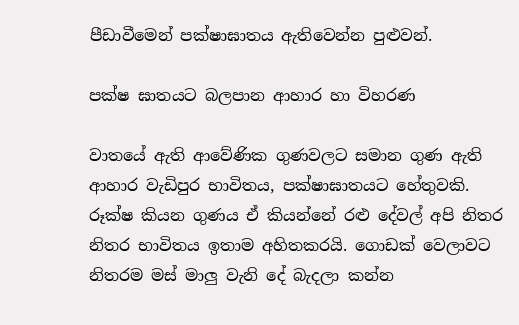පීඩාවීමෙන් පක්ෂාඝාතය ඇතිවෙන්න පුළුවන්.

පක්ෂ ඝාතයට බලපාන ආහාර හා විහරණ

වාතයේ ඇති ආවේණික ගුණවලට සමාන ගුණ ඇති ආහාර වැඩිපුර භාවිතය, පක්ෂාඝාතයට හේතුවකි. රූක්ෂ කියන ගුණය ඒ කියන්නේ රළු දේවල් අපි නිතර නිතර භාවිතය ඉතාම අහිතකරයි. ගොඩක් වෙලාවට නිතරම මස් මාලු වැනි දේ බැදලා කන්න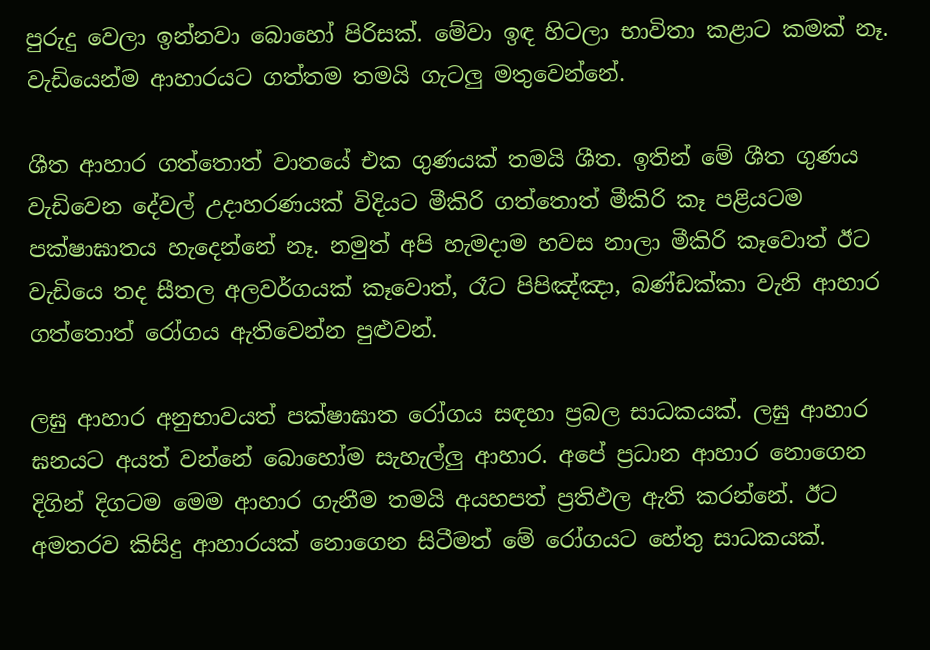පුරුදු වෙලා ඉන්නවා බොහෝ පිරිසක්. මේවා ඉඳ හිටලා භාවිතා කළාට කමක් නෑ. වැඩියෙන්ම ආහාරයට ගත්තම තමයි ගැටලු මතුවෙන්නේ.

ශීත ආහාර ගත්තොත් වාතයේ එක ගුණයක් තමයි ශීත. ඉතින් මේ ශීත ගුණය වැඩිවෙන දේවල් උදාහරණයක් විදියට මීකිරි ගත්තොත් මීකිරි කෑ පළියටම පක්ෂාඝාතය හැදෙන්නේ නෑ. නමුත් අපි හැමදාම හවස නාලා මීකිරි කෑවොත් ඊට වැඩියෙ තද සීතල අලවර්ගයක් කෑවොත්, රෑට පිපිඤ්ඤා, බණ්ඩක්කා වැනි ආහාර ගත්තොත් රෝගය ඇතිවෙන්න පුළුවන්.

ලඝු ආහාර අනුභාවයත් පක්ෂාඝාත රෝගය සඳහා ප්‍රබල සාධකයක්. ලඝු ආහාර ඝනයට අයත් වන්නේ බොහෝම සැහැල්ලු ආහාර. අපේ ප්‍රධාන ආහාර නොගෙන දිගින් දිගටම මෙම ආහාර ගැනීම තමයි අයහපත් ප්‍රතිඵල ඇති කරන්නේ. ඊට අමතරව කිසිදු ආහාරයක් නොගෙන සිටීමත් මේ රෝගයට හේතු සාධකයක්.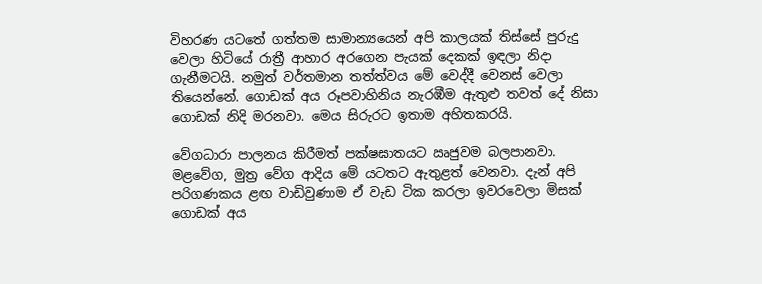විහරණ යටතේ ගත්තම සාමාන්‍යයෙන් අපි කාලයක් තිස්සේ පුරුදු වෙලා හිටියේ රාත්‍රී ආහාර අරගෙන පැයක් දෙකක් ඉඳලා නිදා ගැනීමටයි. නමුත් වර්තමාන තත්ත්වය මේ වෙද්දී වෙනස් වෙලා තියෙන්නේ. ගොඩක් අය රූපවාහිනිය නැරඹීම ඇතුළු තවත් දේ නිසා ගොඩක් නිදි මරනවා. මෙය සිරුරට ඉතාම අහිතකරයි.

වේගධාරා පාලනය කිරීමත් පක්ෂඝාතයට ඍජුවම බලපානවා. මළවේග, මුත්‍ර වේග ආදිය මේ යටතට ඇතුළත් වෙනවා. දැන් අපි පරිගණකය ළඟ වාඩිවුණාම ඒ වැඩ ටික කරලා ඉවරවෙලා මිසක් ගොඩක් අය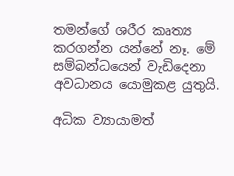තමන්ගේ ශරීර කෘත්‍ය කරගන්න යන්නේ නෑ. මේ සම්බන්ධයෙන් වැඩිදෙනා අවධානය යොමුකළ යුතුයි.

අධික ව්‍යායාමත්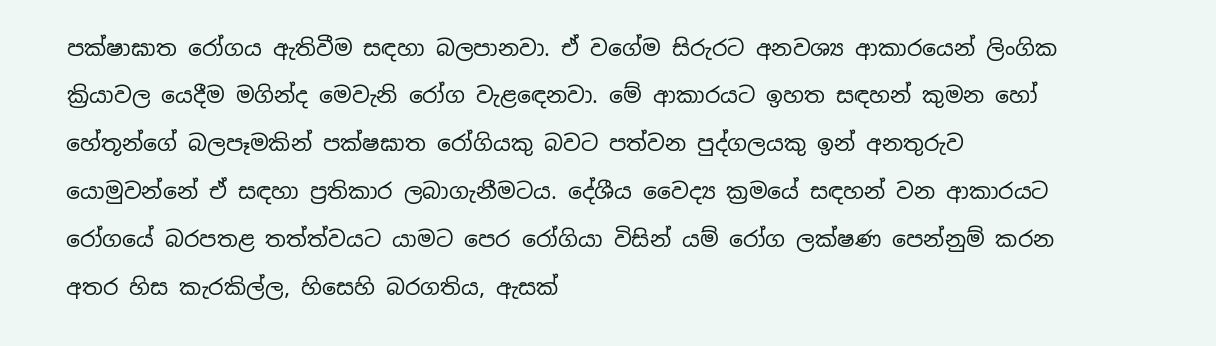පක්ෂාඝාත රෝගය ඇතිවීම සඳහා බලපානවා. ඒ වගේම සිරුරට අනවශ්‍ය ආකාරයෙන් ලිංගික ක්‍රියාවල යෙදීම මගින්ද මෙවැනි රෝග වැළඳෙනවා. මේ ආකාරයට ඉහත සඳහන් කුමන හෝ හේතූන්ගේ බලපෑමකින් පක්ෂඝාත රෝගියකු බවට පත්වන පුද්ගලයකු ඉන් අනතුරුව යොමුවන්නේ ඒ සඳහා ප්‍රතිකාර ලබාගැනීමටය. දේශීය වෛද්‍ය ක්‍රමයේ සඳහන් වන ආකාරයට රෝගයේ බරපතළ තත්ත්වයට යාමට පෙර රෝගියා විසින් යම් රෝග ලක්ෂණ පෙන්නුම් කරන අතර හිස කැරකිල්ල, හිසෙහි බරගතිය, ඇසක්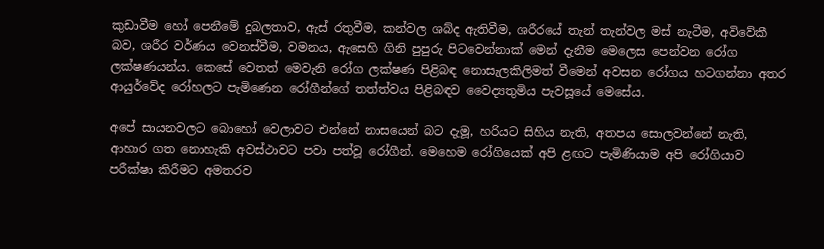කුඩාවීම හෝ පෙනීමේ දුබලතාව, ඇස් රතුවීම, කන්වල ශබ්ද ඇතිවීම, ශරීරයේ තැන් තැන්වල මස් නැටීම, අවිවේකී බව, ශරීර වර්ණය වෙනස්වීම, වමනය, ඇසෙහි ගිනි පුපුරු පිටවෙන්නාක් මෙන් දැනීම මෙලෙස පෙන්වන රෝග ලක්ෂණයන්ය. කෙසේ වෙතත් මෙවැනි රෝග ලක්ෂණ පිළිබඳ නොසැලකිලිමත් වීමෙන් අවසන රෝගය හටගන්නා අතර ආයුර්වේද රෝහලට පැමිණෙන රෝගීන්ගේ තත්ත්වය පිළිබඳව වෛද්‍යතුමිය පැවසූයේ මෙසේය.

අපේ සායනවලට බොහෝ වෙලාවට එන්නේ නාසයෙන් බට දැමූ, හරියට සිහිය නැති, අතපය සොලවන්නේ නැති, ආහාර ගත නොහැකි අවස්ථාවට පවා පත්වූ රෝගීන්. මෙහෙම රෝගියෙක් අපි ළඟට පැමිණියාම අපි රෝගියාව පරීක්ෂා කිරීමට අමතරව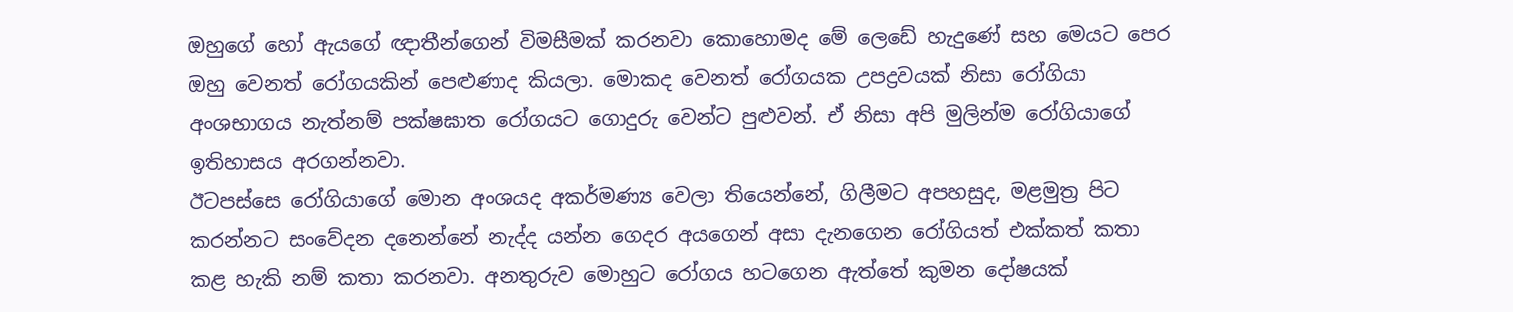ඔහුගේ හෝ ඇයගේ ඥාතීන්ගෙන් විමසීමක් කරනවා කොහොමද මේ ලෙඩේ හැදුණේ සහ මෙයට පෙර ඔහු වෙනත් රෝගයකින් පෙළුණාද කියලා. මොකද වෙනත් රෝගයක උපද්‍රවයක් නිසා රෝගියා අංශභාගය නැත්නම් පක්ෂඝාත රෝගයට ගොදුරු වෙන්ට පුළුවන්. ඒ නිසා අපි මුලින්ම රෝගියාගේ ඉතිහාසය අරගන්නවා.
ඊටපස්සෙ රෝගියාගේ මොන අංශයද අකර්මණ්‍ය වෙලා තියෙන්නේ, ගිලීමට අපහසුද, මළමුත්‍ර පිට කරන්නට සංවේදන දනෙන්නේ නැද්ද යන්න ගෙදර අයගෙන් අසා දැනගෙන රෝගියත් එක්කත් කතා කළ හැකි නම් කතා කරනවා. අනතුරුව මොහුට රෝගය හටගෙන ඇත්තේ කුමන දෝෂයක්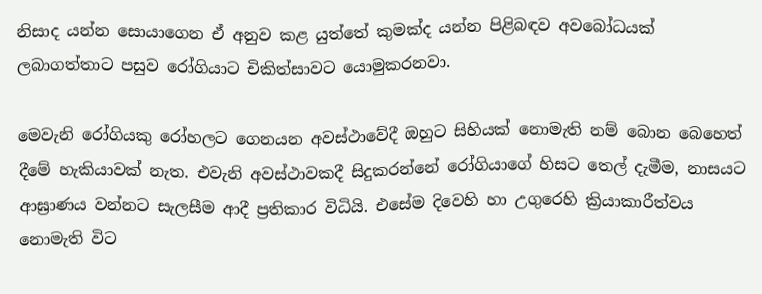නිසාද යන්න සොයාගෙන ඒ අනුව කළ යුත්තේ කුමක්ද යන්න පිළිබඳව අවබෝධයක් ලබාගත්තාට පසුව රෝගියාට චිකිත්සාවට යොමුකරනවා.

මෙවැනි රෝගියකු රෝහලට ගෙනයන අවස්ථාවේදී ඔහුට සිහියක් නොමැති නම් බොන බෙහෙත් දීමේ හැකියාවක් නැත. එවැනි අවස්ථාවකදී සිදුකරන්නේ රෝගියාගේ හිසට තෙල් දැමීම, නාසයට ආඝ්‍රාණය වන්නට සැලසීම ආදී ප්‍රතිකාර විධියි. එසේම දිවෙහි හා උගුරෙහි ක්‍රියාකාරීත්වය නොමැති විට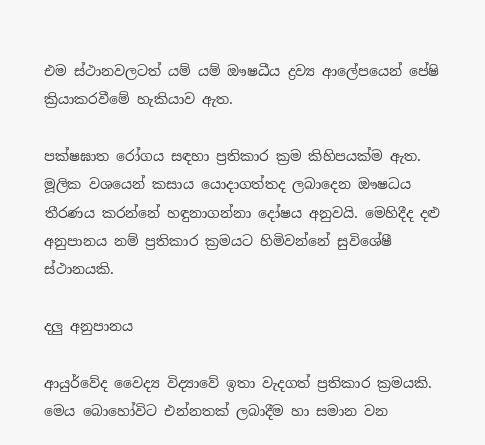එම ස්ථානවලටත් යම් යම් ඖෂධීය ද්‍රව්‍ය ආලේපයෙන් පේෂි ක්‍රියාකරවීමේ හැකියාව ඇත.

පක්ෂඝාත රෝගය සඳහා ප්‍රතිකාර ක්‍රම කිහිපයක්ම ඇත. මූලික වශයෙන් කසාය යොදාගත්තද ලබාදෙන ඖෂධය තීරණය කරන්නේ හඳුනාගන්නා දෝෂය අනුවයි. මෙහිදීද දළු අනුපානය නම් ප්‍රතිකාර ක්‍රමයට හිමිවන්නේ සුවිශේෂී ස්ථානයකි.

දලු අනුපානය

ආයුර්වේද වෛද්‍ය විද්‍යාවේ ඉතා වැදගත් ප්‍රතිකාර ක්‍රමයකි. මෙය බොහෝවිට එන්නතක් ලබාදීම හා සමාන වන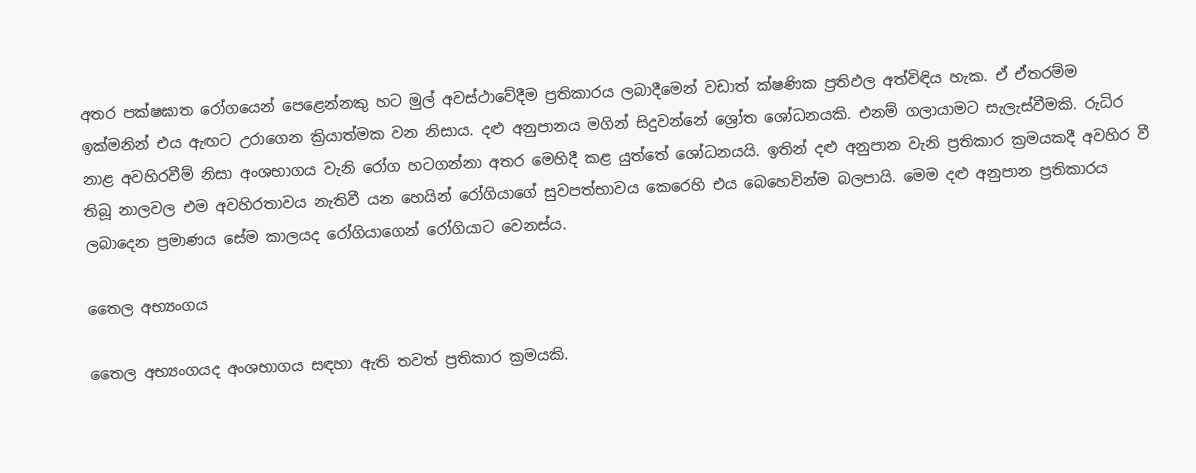අතර පක්ෂඝාත රෝගයෙන් පෙළෙන්නකු හට මුල් අවස්ථාවේදීම ප්‍රතිකාරය ලබාදීමෙන් වඩාත් ක්ෂණික ප්‍රතිඵල අත්විඳිය හැක. ඒ ඒතරම්ම ඉක්මනින් එය ඇඟට උරාගෙන ක්‍රියාත්මක වන නිසාය. දළු අනුපානය මගින් සිදුවන්නේ ශ්‍රෝත ශෝධනයකි. එනම් ගලායාමට සැලැස්වීමකි. රුධිර නාළ අවහිරවීම් නිසා අංශභාගය වැනි රෝග හටගන්නා අතර මෙහිදී කළ යුත්තේ ශෝධනයයි. ඉතින් දළු අනුපාන වැනි ප්‍රතිකාර ක්‍රමයකදී අවහිර වී තිබූ නාලවල එම අවහිරතාවය නැතිවී යන හෙයින් රෝගියාගේ සුවපත්භාවය කෙරෙහි එය බෙහෙවින්ම බලපායි. මෙම දළු අනුපාන ප්‍රතිකාරය ලබාදෙන ප්‍රමාණය සේම කාලයද රෝගියාගෙන් රෝගියාට වෙනස්ය.

තෛල අභ්‍යංගය

තෛල අභ්‍යංගයද අංශභාගය සඳහා ඇති තවත් ප්‍රතිකාර ක්‍රමයකි.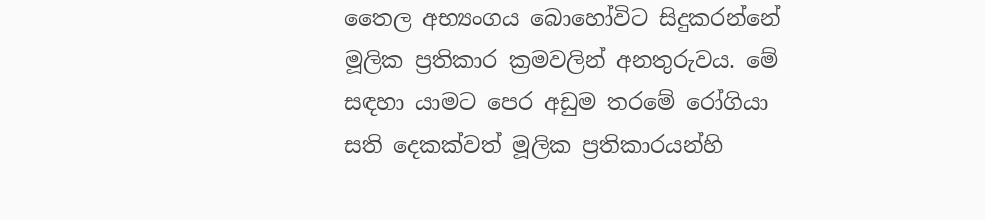තෛල අභ්‍යංගය බොහෝවිට සිදුකරන්නේ මූලික ප්‍රතිකාර ක්‍රමවලින් අනතුරුවය. මේ සඳහා යාමට පෙර අඩුම තරමේ රෝගියා සති දෙකක්වත් මූලික ප්‍රතිකාරයන්හි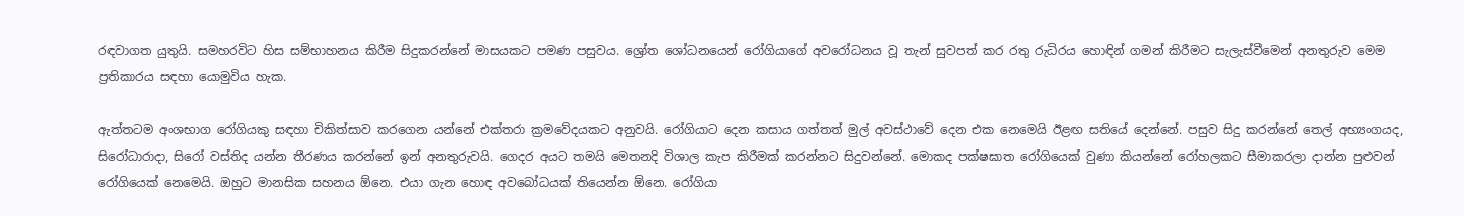රඳවාගත යුතුයි. සමහරවිට හිස සම්භාහනය කිරීම සිදුකරන්නේ මාසයකට පමණ පසුවය. ශ්‍රෝත ශෝධනයෙන් රෝගියාගේ අවරෝධනය වූ තැන් සුවපත් කර රතු රුධිරය හොඳින් ගමන් කිරීමට සැලැස්වීමෙන් අනතුරුව මෙම ප්‍රතිකාරය සඳහා යොමුවිය හැක.

ඇත්තටම අංශභාග රෝගියකු සඳහා චිකිත්සාව කරගෙන යන්නේ එක්තරා ක්‍රමවේදයකට අනුවයි. රෝගියාට දෙන කසාය ගත්තත් මුල් අවස්ථාවේ දෙන එක නෙමෙයි ඊළඟ සතියේ දෙන්නේ. පසුව සිදු කරන්නේ තෙල් අභ්‍යංගයද, සිරෝධාරාදා, සිරෝ වස්තිද යන්න තීරණය කරන්නේ ඉන් අනතුරුවයි. ගෙදර අයට තමයි මෙතනදි විශාල කැප කිරීමක් කරන්නට සිදුවන්නේ. මොකද පක්ෂඝාත රෝගියෙක් වුණා කියන්නේ රෝහලකට සීමාකරලා දාන්න පුළුවන් රෝගියෙක් නෙමෙයි. ඔහුට මානසික සහනය ඕනෙ. එයා ගැන හොඳ අවබෝධයක් තියෙන්න ඕනෙ. රෝගියා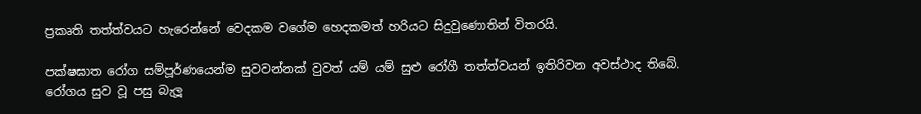ප්‍රකෘති තත්ත්වයට හැරෙන්නේ වෙදකම වගේම හෙදකමත් හරියට සිදුවුණොතින් විතරයි.

පක්ෂඝාත රෝග සම්පූර්ණයෙන්ම සුවවන්නක් වුවත් යම් යම් සුළු රෝගී තත්ත්වයන් ඉතිරිවන අවස්ථාද තිබේ. රෝගය සුව වූ පසු බැලූ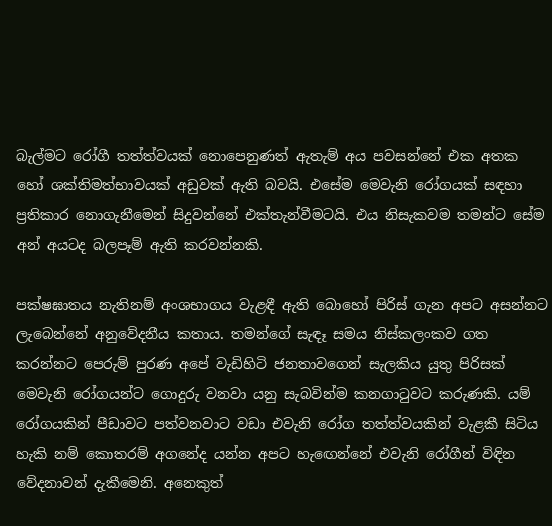බැල්මට රෝගී තත්ත්වයක් නොපෙනුණත් ඇතැම් අය පවසන්නේ එක අතක හෝ ශක්තිමත්භාවයක් අඩුවක් ඇති බවයි. එසේම මෙවැනි රෝගයක් සඳහා ප්‍රතිකාර නොගැනීමෙන් සිදුවන්නේ එක්තැන්වීමටයි. එය නිසැකවම තමන්ට සේම අන් අයටද බලපෑම් ඇති කරවන්නකි.

පක්ෂඝාතය නැතිනම් අංශභාගය වැළඳී ඇති බොහෝ පිරිස් ගැන අපට අසන්නට ලැබෙන්නේ අනුවේදනීය කතාය. තමන්ගේ සැඳෑ සමය නිස්කලංකව ගත කරන්නට පෙරුම් පුරණ අපේ වැඩිහිටි ජනතාවගෙන් සැලකිය යුතු පිරිසක් මෙවැනි රෝගයන්ට ගොදුරු වනවා යනු සැබවින්ම කනගාටුවට කරුණකි. යම් රෝගයකින් පීඩාවට පත්වනවාට වඩා එවැනි රෝග තත්ත්වයකින් වැළකී සිටිය හැකි නම් කොතරම් අගනේද යන්න අපට හැඟෙන්නේ එවැනි රෝගීන් විඳින වේදනාවන් දැකීමෙනි. අනෙකුත්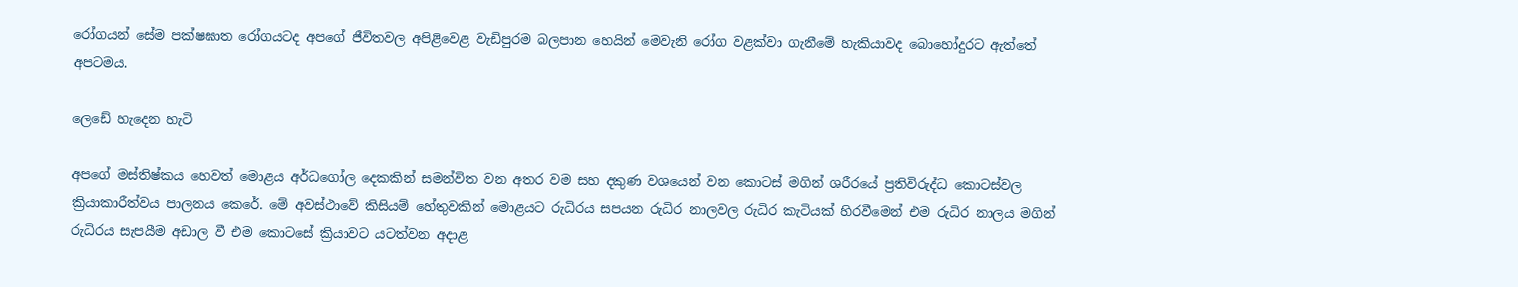රෝගයන් සේම පක්ෂඝාත රෝගයටද අපගේ ජීවිතවල අපිළිවෙළ වැඩිපුරම බලපාන හෙයින් මෙවැනි රෝග වළක්වා ගැනීමේ හැකියාවද බොහෝදුරට ඇත්තේ අපටමය.

ලෙඩේ හැදෙන හැටි

අපගේ මස්තිෂ්කය හෙවත් මොළය අර්ධගෝල දෙකකින් සමන්විත වන අතර වම සහ දකුණ වශයෙන් වන කොටස් මගින් ශරීරයේ ප්‍රතිවිරුද්ධ කොටස්වල ක්‍රියාකාරීත්වය පාලනය කෙරේ. මේ අවස්ථාවේ කිසියම් හේතුවකින් මොළයට රුධිරය සපයන රුධිර නාලවල රුධිර කැටියක් හිරවීමෙන් එම රුධිර නාලය මගින් රුධිරය සැපයීම අඩාල වී එම කොටසේ ක්‍රියාවට යටත්වන අදාළ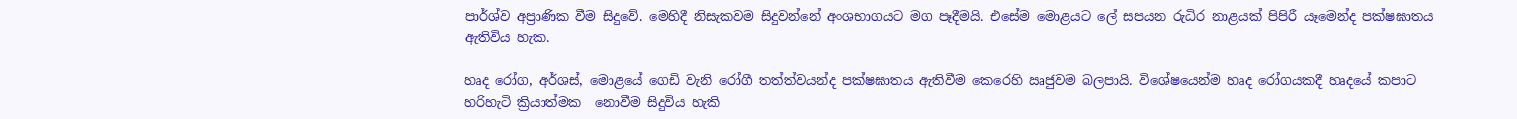පාර්ශ්ව අප්‍රාණික වීම සිදුවේ. මෙහිදී නිසැකවම සිදුවන්නේ අංශභාගයට මග පෑදීමයි. එසේම මොළයට ලේ සපයන රුධිර නාළයක් පිපිරී යෑමෙන්ද පක්ෂඝාතය ඇතිවිය හැක.

හෘද රෝග, අර්ශස්, මොළයේ ගෙඩි වැනි රෝගී තත්ත්වයන්ද පක්ෂඝාතය ඇතිවීම කෙරෙහි ඍජුවම බලපායි. විශේෂයෙන්ම හෘද රෝගයකදී හෘදයේ කපාට හරිහැටි ක්‍රියාත්මක  නොවීම සිදුවිය හැකි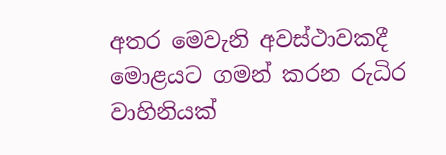අතර මෙවැනි අවස්ථාවකදී මොළයට ගමන් කරන රුධිර වාහිනියක්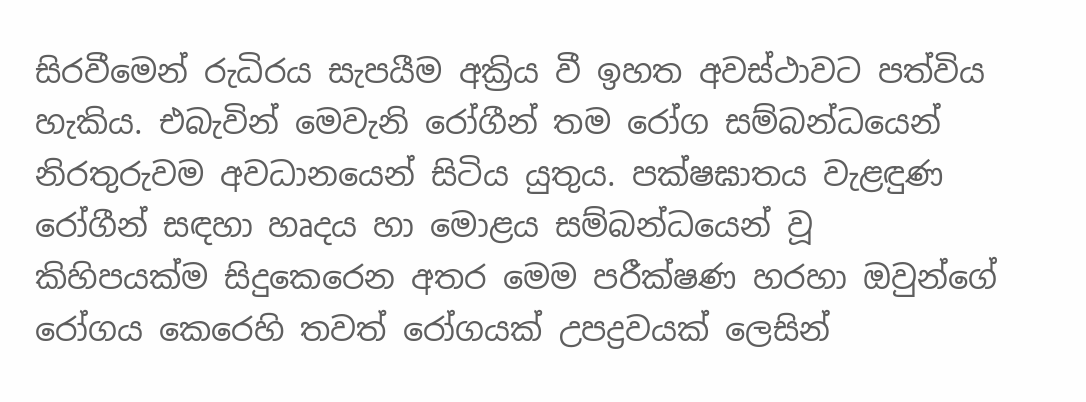සිරවීමෙන් රුධිරය සැපයීම අක්‍රිය වී ඉහත අවස්ථාවට පත්විය හැකිය. එබැවින් මෙවැනි රෝගීන් තම රෝග සම්බන්ධයෙන් නිරතුරුවම අවධානයෙන් සිටිය යුතුය. පක්ෂඝාතය වැළඳුණ රෝගීන් සඳහා හෘදය හා මොළය සම්බන්ධයෙන් වූ කිහිපයක්ම සිදුකෙරෙන අතර මෙම පරීක්ෂණ හරහා ඔවුන්ගේ රෝගය කෙරෙහි තවත් රෝගයක් උපද්‍රවයක් ලෙසින්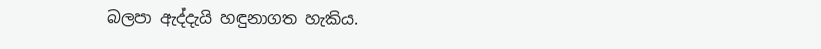බලපා ඇද්දැයි හඳුනාගත හැකිය.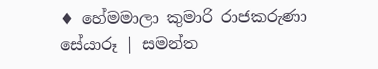♦ හේමමාලා කුමාරි රාජකරුණා
සේයාරූ | සමන්ත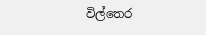විල්තෙර